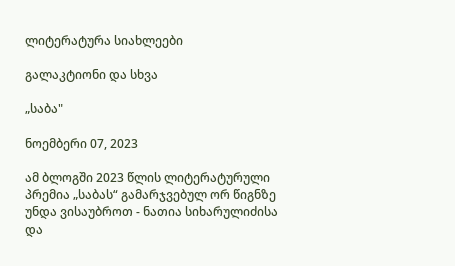ლიტერატურა სიახლეები

გალაკტიონი და სხვა

„საბა"

ნოემბერი 07, 2023

ამ ბლოგში 2023 წლის ლიტერატურული პრემია „საბას“ გამარჯვებულ ორ წიგნზე უნდა ვისაუბროთ - ნათია სიხარულიძისა და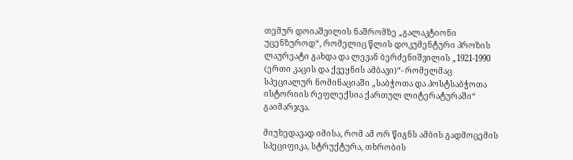თემურ დოიაშვილის ნაშრომზე „გალაკტიონი უცენზუროდ“, რომელიც წლის დოკუმენტური პროზის ლაურეატი გახდა და ლევან ბერძენიშვილის „1921-1990 (ერთი კაცის და ქვეყნის ამბავი)“- რომელმაც სპეციალურ ნომინაციაში „საბჭოთა და პოსტსაბჭოთა ისტორიის რეფლექსია ქართულ ლიტერატურაში“ გაიმარჯვა.

მიუხედავად იმისა, რომ ამ ორ წიგნს ამბის გადმოცემის სპეციფიკა, სტრუქტურა, თხრობის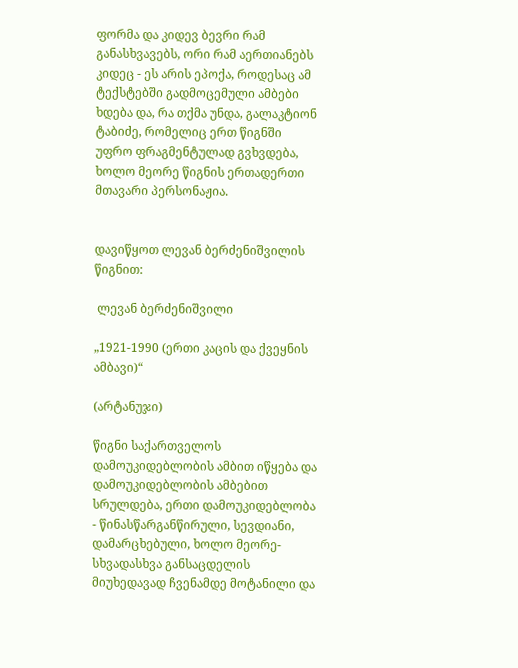ფორმა და კიდევ ბევრი რამ განასხვავებს, ორი რამ აერთიანებს კიდეც - ეს არის ეპოქა, როდესაც ამ ტექსტებში გადმოცემული ამბები ხდება და, რა თქმა უნდა, გალაკტიონ ტაბიძე, რომელიც ერთ წიგნში უფრო ფრაგმენტულად გვხვდება, ხოლო მეორე წიგნის ერთადერთი მთავარი პერსონაჟია.


დავიწყოთ ლევან ბერძენიშვილის წიგნით:

 ლევან ბერძენიშვილი

„1921-1990 (ერთი კაცის და ქვეყნის ამბავი)“

(არტანუჯი)

წიგნი საქართველოს დამოუკიდებლობის ამბით იწყება და დამოუკიდებლობის ამბებით სრულდება, ერთი დამოუკიდებლობა - წინასწარგანწირული, სევდიანი, დამარცხებული, ხოლო მეორე-სხვადასხვა განსაცდელის მიუხედავად ჩვენამდე მოტანილი და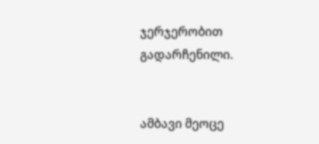ჯერჯერობით გადარჩენილი.


ამბავი მეოცე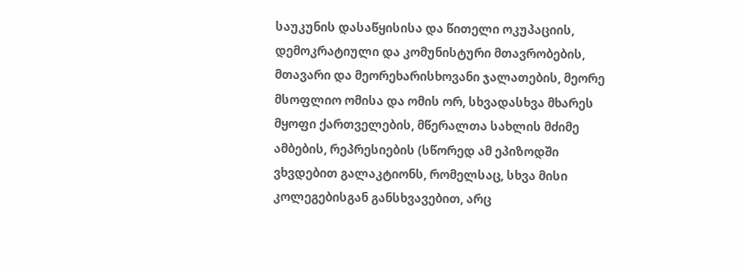საუკუნის დასაწყისისა და წითელი ოკუპაციის, დემოკრატიული და კომუნისტური მთავრობების, მთავარი და მეორეხარისხოვანი ჯალათების, მეორე მსოფლიო ომისა და ომის ორ, სხვადასხვა მხარეს მყოფი ქართველების, მწერალთა სახლის მძიმე ამბების, რეპრესიების (სწორედ ამ ეპიზოდში ვხვდებით გალაკტიონს, რომელსაც, სხვა მისი კოლეგებისგან განსხვავებით, არც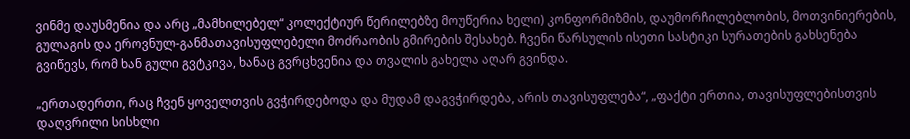ვინმე დაუსმენია და არც „მამხილებელ“ კოლექტიურ წერილებზე მოუწერია ხელი) კონფორმიზმის, დაუმორჩილებლობის, მოთვინიერების, გულაგის და ეროვნულ-განმათავისუფლებელი მოძრაობის გმირების შესახებ. ჩვენი წარსულის ისეთი სასტიკი სურათების გახსენება გვიწევს, რომ ხან გული გვტკივა, ხანაც გვრცხვენია და თვალის გახელა აღარ გვინდა.

„ერთადერთი, რაც ჩვენ ყოველთვის გვჭირდებოდა და მუდამ დაგვჭირდება, არის თავისუფლება“, „ფაქტი ერთია, თავისუფლებისთვის დაღვრილი სისხლი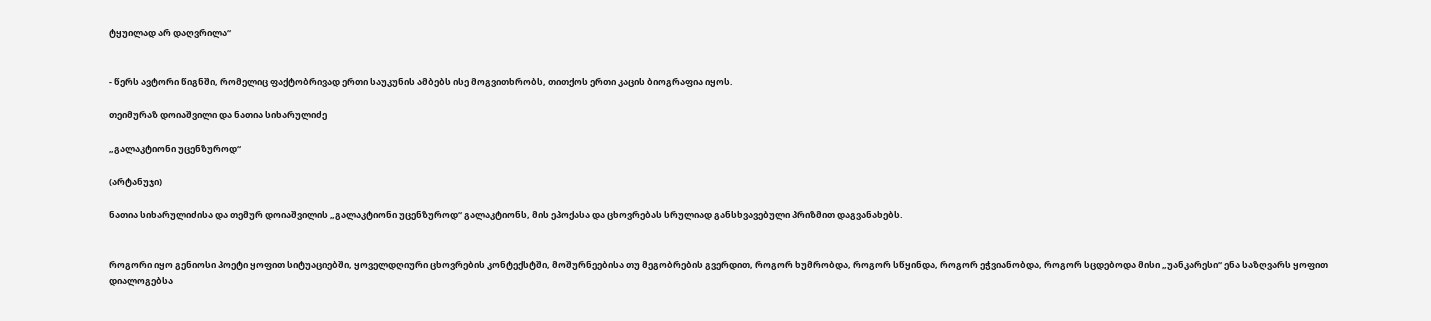ტყუილად არ დაღვრილა“


- წერს ავტორი წიგნში, რომელიც ფაქტობრივად ერთი საუკუნის ამბებს ისე მოგვითხრობს, თითქოს ერთი კაცის ბიოგრაფია იყოს.

თეიმურაზ დოიაშვილი და ნათია სიხარულიძე

„გალაკტიონი უცენზუროდ“

(არტანუჯი)

ნათია სიხარულიძისა და თემურ დოიაშვილის „გალაკტიონი უცენზუროდ“ გალაკტიონს, მის ეპოქასა და ცხოვრებას სრულიად განსხვავებული პრიზმით დაგვანახებს.


როგორი იყო გენიოსი პოეტი ყოფით სიტუაციებში, ყოველდღიური ცხოვრების კონტექსტში, მოშურნეებისა თუ მეგობრების გვერდით, როგორ ხუმრობდა, როგორ სწყინდა, როგორ ეჭვიანობდა, როგორ სცდებოდა მისი „უანკარესი“ ენა საზღვარს ყოფით დიალოგებსა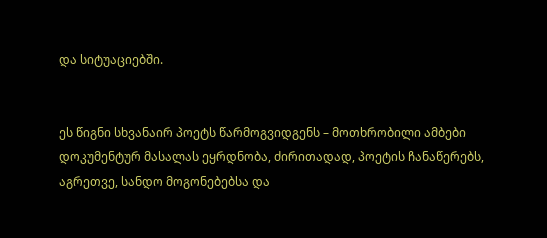და სიტუაციებში.


ეს წიგნი სხვანაირ პოეტს წარმოგვიდგენს – მოთხრობილი ამბები დოკუმენტურ მასალას ეყრდნობა, ძირითადად, პოეტის ჩანაწერებს, აგრეთვე, სანდო მოგონებებსა და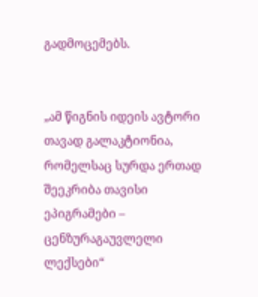გადმოცემებს.


„ამ წიგნის იდეის ავტორი თავად გალაკტიონია, რომელსაც სურდა ერთად შეეკრიბა თავისი ეპიგრამები – ცენზურაგაუვლელი ლექსები“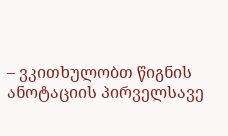– ვკითხულობთ წიგნის ანოტაციის პირველსავე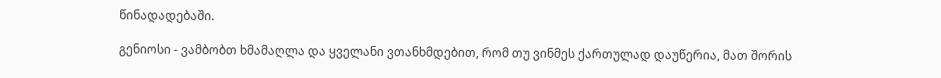წინადადებაში.

გენიოსი - ვამბობთ ხმამაღლა და ყველანი ვთანხმდებით, რომ თუ ვინმეს ქართულად დაუწერია, მათ შორის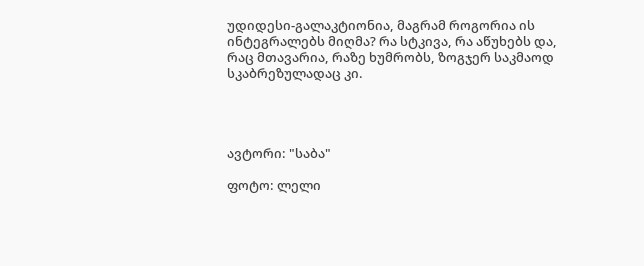უდიდესი-გალაკტიონია, მაგრამ როგორია ის ინტეგრალებს მიღმა? რა სტკივა, რა აწუხებს და, რაც მთავარია, რაზე ხუმრობს, ზოგჯერ საკმაოდ სკაბრეზულადაც კი.




ავტორი: "საბა"

ფოტო: ლელი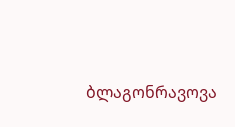ბლაგონრავოვა